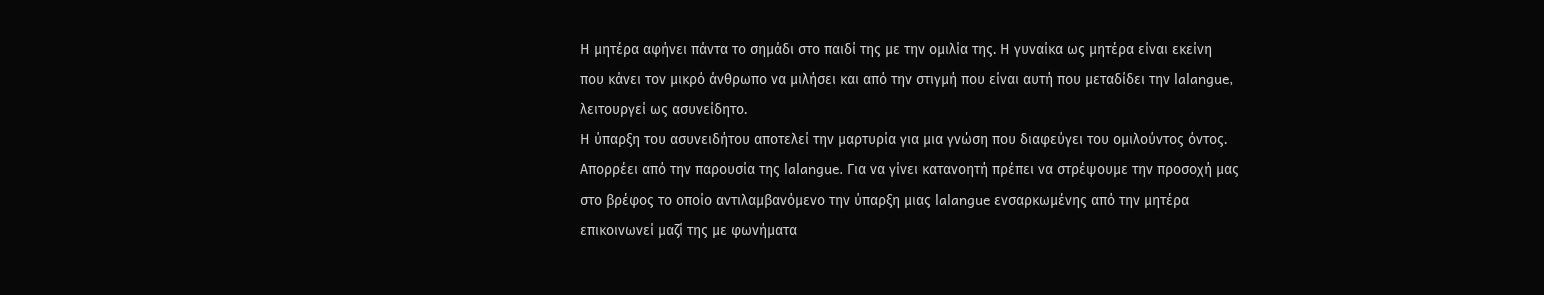Η μητέρα αφήνει πάντα το σημάδι στο παιδί της με την ομιλία της. Η γυναίκα ως μητέρα είναι εκείνη που κάνει τον μικρό άνθρωπο να μιλήσει και από την στιγμή που είναι αυτή που μεταδίδει την lalangue, λειτουργεί ως ασυνείδητο.
Η ύπαρξη του ασυνειδήτου αποτελεί την μαρτυρία για μια γνώση που διαφεύγει του ομιλούντος όντος. Απορρέει από την παρουσία της lalangue. Για να γίνει κατανοητή πρέπει να στρέψουμε την προσοχή μας στο βρέφος το οποίο αντιλαμβανόμενο την ύπαρξη μιας lalangue ενσαρκωμένης από την μητέρα επικοινωνεί μαζί της με φωνήματα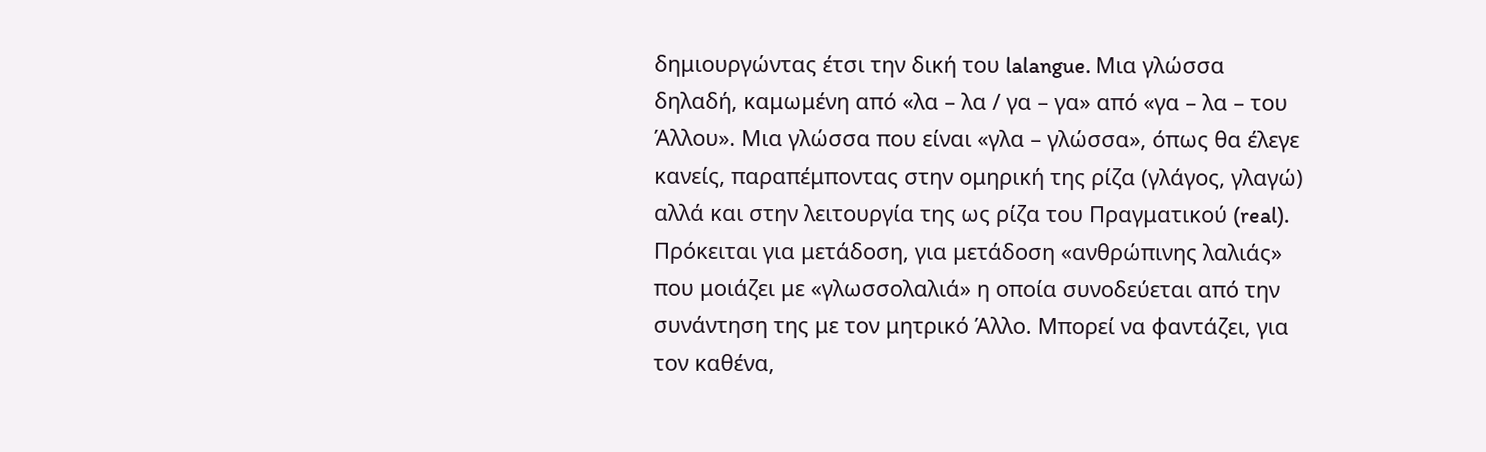δημιουργώντας έτσι την δική του lalangue. Μια γλώσσα δηλαδή, καμωμένη από «λα – λα / γα – γα» από «γα – λα – του Άλλου». Μια γλώσσα που είναι «γλα – γλώσσα», όπως θα έλεγε κανείς, παραπέμποντας στην ομηρική της ρίζα (γλάγος, γλαγώ) αλλά και στην λειτουργία της ως ρίζα του Πραγματικού (real).
Πρόκειται για μετάδοση, για μετάδοση «ανθρώπινης λαλιάς» που μοιάζει με «γλωσσολαλιά» η οποία συνοδεύεται από την συνάντηση της με τον μητρικό Άλλο. Μπορεί να φαντάζει, για τον καθένα,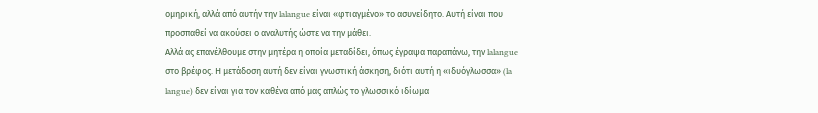ομηρική, αλλά από αυτήν την lalangue είναι «φτιαγμένο» το ασυνείδητο. Αυτή είναι που προσπαθεί να ακούσει ο αναλυτής ώστε να την μάθει.
Αλλά ας επανέλθουμε στην μητέρα η οποία μεταδίδει, όπως έγραψα παραπάνω, την lalangue στο βρέφος. Η μετάδοση αυτή δεν είναι γνωστική άσκηση, διότι αυτή η «ιδυόγλωσσα» (la langue) δεν είναι για τον καθένα από μας απλώς το γλωσσικό ιδίωμα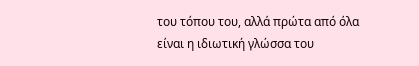του τόπου του, αλλά πρώτα από όλα είναι η ιδιωτική γλώσσα του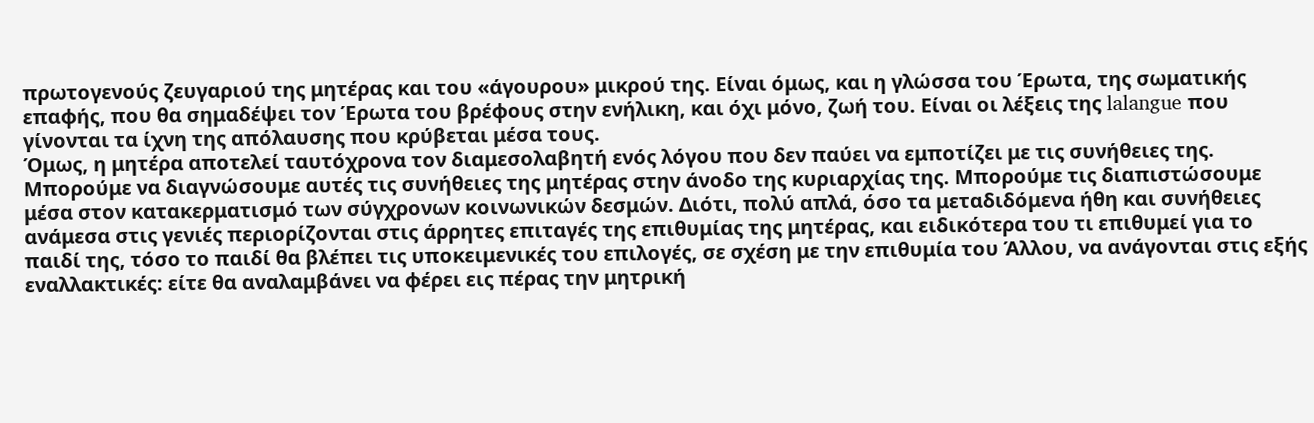πρωτογενούς ζευγαριού της μητέρας και του «άγουρου» μικρού της. Είναι όμως, και η γλώσσα του Έρωτα, της σωματικής επαφής, που θα σημαδέψει τον Έρωτα του βρέφους στην ενήλικη, και όχι μόνο, ζωή του. Είναι οι λέξεις της lalangue που γίνονται τα ίχνη της απόλαυσης που κρύβεται μέσα τους.
Όμως, η μητέρα αποτελεί ταυτόχρονα τον διαμεσολαβητή ενός λόγου που δεν παύει να εμποτίζει με τις συνήθειες της. Μπορούμε να διαγνώσουμε αυτές τις συνήθειες της μητέρας στην άνοδο της κυριαρχίας της. Μπορούμε τις διαπιστώσουμε μέσα στον κατακερματισμό των σύγχρονων κοινωνικών δεσμών. Διότι, πολύ απλά, όσο τα μεταδιδόμενα ήθη και συνήθειες ανάμεσα στις γενιές περιορίζονται στις άρρητες επιταγές της επιθυμίας της μητέρας, και ειδικότερα του τι επιθυμεί για το παιδί της, τόσο το παιδί θα βλέπει τις υποκειμενικές του επιλογές, σε σχέση με την επιθυμία του Άλλου, να ανάγονται στις εξής εναλλακτικές: είτε θα αναλαμβάνει να φέρει εις πέρας την μητρική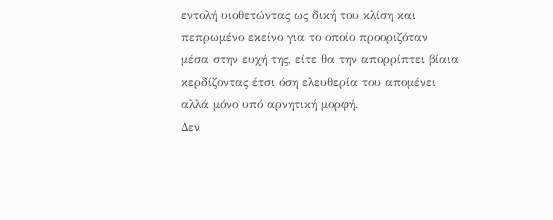εντολή υιοθετώντας ως δική του κλίση και πεπρωμένο εκείνο για το οποίο προοριζόταν μέσα στην ευχή της, είτε θα την απορρίπτει βίαια κερδίζοντας έτσι όση ελευθερία του απομένει αλλά μόνο υπό αρνητική μορφή.
Δεν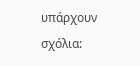υπάρχουν σχόλια: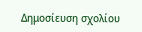Δημοσίευση σχολίου